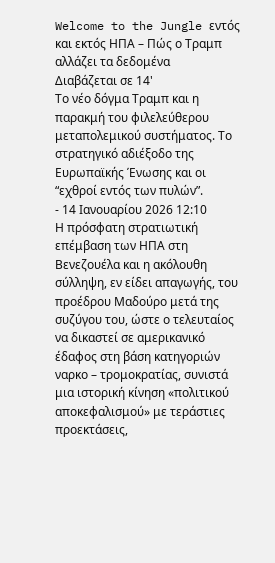Welcome to the Jungle εντός και εκτός ΗΠΑ – Πώς ο Τραμπ αλλάζει τα δεδομένα
Διαβάζεται σε 14'
Το νέο δόγμα Τραμπ και η παρακμή του φιλελεύθερου μεταπολεμικού συστήματος. Tο στρατηγικό αδιέξοδο της Ευρωπαϊκής Ένωσης και οι “εχθροί εντός των πυλών”.
- 14 Ιανουαρίου 2026 12:10
Η πρόσφατη στρατιωτική επέμβαση των ΗΠΑ στη Βενεζουέλα και η ακόλουθη σύλληψη, εν είδει απαγωγής, του προέδρου Μαδούρο μετά της συζύγου του, ώστε ο τελευταίος να δικαστεί σε αμερικανικό έδαφος στη βάση κατηγοριών ναρκο – τρομοκρατίας, συνιστά μια ιστορική κίνηση «πολιτικού αποκεφαλισμού» με τεράστιες προεκτάσεις,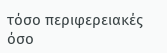τόσο περιφερειακές όσο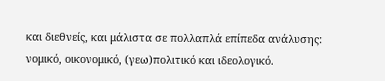και διεθνείς, και μάλιστα σε πολλαπλά επίπεδα ανάλυσης: νομικό, οικονομικό, (γεω)πολιτικό και ιδεολογικό.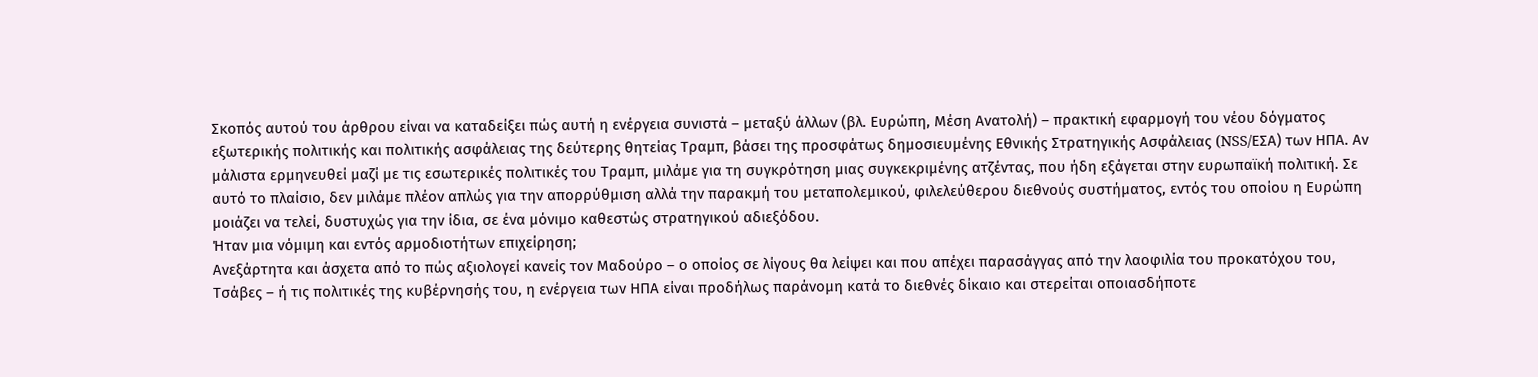Σκοπός αυτού του άρθρου είναι να καταδείξει πώς αυτή η ενέργεια συνιστά – μεταξύ άλλων (βλ. Ευρώπη, Μέση Ανατολή) – πρακτική εφαρμογή του νέου δόγματος εξωτερικής πολιτικής και πολιτικής ασφάλειας της δεύτερης θητείας Τραμπ, βάσει της προσφάτως δημοσιευμένης Εθνικής Στρατηγικής Ασφάλειας (NSS/ΕΣΑ) των ΗΠΑ. Αν μάλιστα ερμηνευθεί μαζί με τις εσωτερικές πολιτικές του Τραμπ, μιλάμε για τη συγκρότηση μιας συγκεκριμένης ατζέντας, που ήδη εξάγεται στην ευρωπαϊκή πολιτική. Σε αυτό το πλαίσιο, δεν μιλάμε πλέον απλώς για την απορρύθμιση αλλά την παρακμή του μεταπολεμικού, φιλελεύθερου διεθνούς συστήματος, εντός του οποίου η Ευρώπη μοιάζει να τελεί, δυστυχώς για την ίδια, σε ένα μόνιμο καθεστώς στρατηγικού αδιεξόδου.
Ήταν μια νόμιμη και εντός αρμοδιοτήτων επιχείρηση;
Ανεξάρτητα και άσχετα από το πώς αξιολογεί κανείς τον Μαδούρο – ο οποίος σε λίγους θα λείψει και που απέχει παρασάγγας από την λαοφιλία του προκατόχου του, Τσάβες – ή τις πολιτικές της κυβέρνησής του, η ενέργεια των ΗΠΑ είναι προδήλως παράνομη κατά το διεθνές δίκαιο και στερείται οποιασδήποτε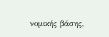νομικής βάσης,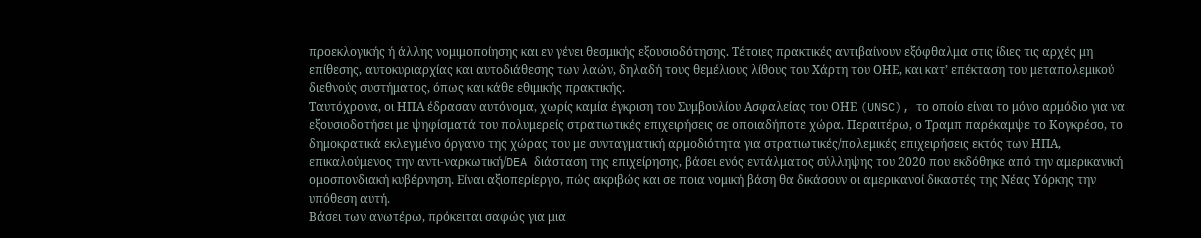προεκλογικής ή άλλης νομιμοποίησης και εν γένει θεσμικής εξουσιοδότησης. Τέτοιες πρακτικές αντιβαίνουν εξόφθαλμα στις ίδιες τις αρχές μη επίθεσης, αυτοκυριαρχίας και αυτοδιάθεσης των λαών, δηλαδή τους θεμέλιους λίθους του Χάρτη του ΟΗΕ, και κατ’ επέκταση του μεταπολεμικού διεθνούς συστήματος, όπως και κάθε εθιμικής πρακτικής.
Ταυτόχρονα, οι ΗΠΑ έδρασαν αυτόνομα, χωρίς καμία έγκριση του Συμβουλίου Ασφαλείας του ΟΗΕ (UNSC), το οποίο είναι το μόνο αρμόδιο για να εξουσιοδοτήσει με ψηφίσματά του πολυμερείς στρατιωτικές επιχειρήσεις σε οποιαδήποτε χώρα. Περαιτέρω, ο Τραμπ παρέκαμψε το Κογκρέσο, το δημοκρατικά εκλεγμένο όργανο της χώρας του με συνταγματική αρμοδιότητα για στρατιωτικές/πολεμικές επιχειρήσεις εκτός των ΗΠΑ, επικαλούμενος την αντι-ναρκωτική/DEA διάσταση της επιχείρησης, βάσει ενός εντάλματος σύλληψης του 2020 που εκδόθηκε από την αμερικανική ομοσπονδιακή κυβέρνηση. Είναι αξιοπερίεργο, πώς ακριβώς και σε ποια νομική βάση θα δικάσουν οι αμερικανοί δικαστές της Νέας Υόρκης την υπόθεση αυτή.
Βάσει των ανωτέρω, πρόκειται σαφώς για μια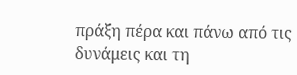πράξη πέρα και πάνω από τις δυνάμεις και τη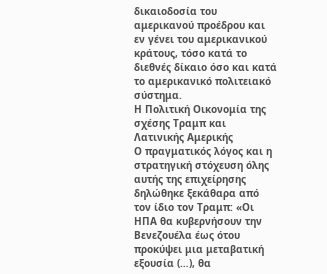δικαιοδοσία του αμερικανού προέδρου και εν γένει του αμερικανικού κράτους, τόσο κατά το διεθνές δίκαιο όσο και κατά το αμερικανικό πολιτειακό σύστημα.
Η Πολιτική Οικονομία της σχέσης Τραμπ και Λατινικής Αμερικής
Ο πραγματικός λόγος και η στρατηγική στόχευση όλης αυτής της επιχείρησης δηλώθηκε ξεκάθαρα από τον ίδιο τον Τραμπ: «Οι ΗΠΑ θα κυβερνήσουν την Βενεζουέλα έως ότου προκύψει μια μεταβατική εξουσία (…), θα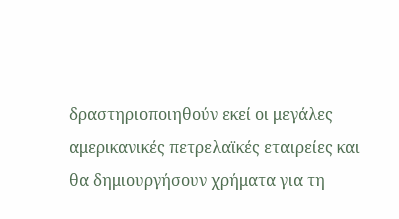δραστηριοποιηθούν εκεί οι μεγάλες αμερικανικές πετρελαϊκές εταιρείες και θα δημιουργήσουν χρήματα για τη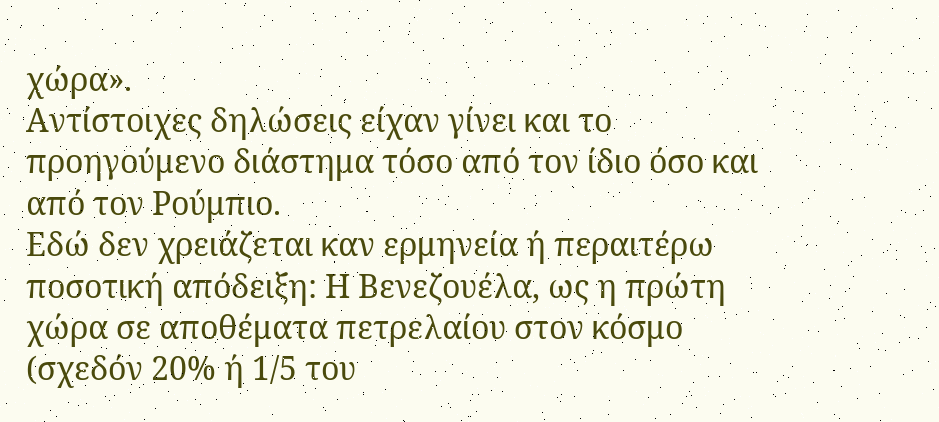χώρα».
Αντίστοιχες δηλώσεις είχαν γίνει και το προηγούμενο διάστημα τόσο από τον ίδιο όσο και από τον Ρούμπιο.
Εδώ δεν χρειάζεται καν ερμηνεία ή περαιτέρω ποσοτική απόδειξη: Η Βενεζουέλα, ως η πρώτη χώρα σε αποθέματα πετρελαίου στον κόσμο (σχεδόν 20% ή 1/5 του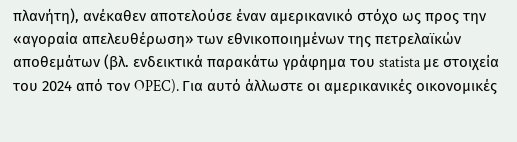πλανήτη), ανέκαθεν αποτελούσε έναν αμερικανικό στόχο ως προς την «αγοραία απελευθέρωση» των εθνικοποιημένων της πετρελαϊκών αποθεμάτων (βλ. ενδεικτικά παρακάτω γράφημα του statista με στοιχεία του 2024 από τον OPEC). Για αυτό άλλωστε οι αμερικανικές οικονομικές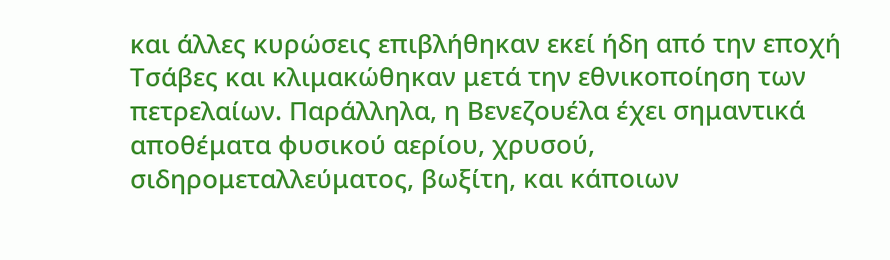και άλλες κυρώσεις επιβλήθηκαν εκεί ήδη από την εποχή Τσάβες και κλιμακώθηκαν μετά την εθνικοποίηση των πετρελαίων. Παράλληλα, η Βενεζουέλα έχει σημαντικά αποθέματα φυσικού αερίου, χρυσού, σιδηρομεταλλεύματος, βωξίτη, και κάποιων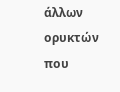άλλων ορυκτών που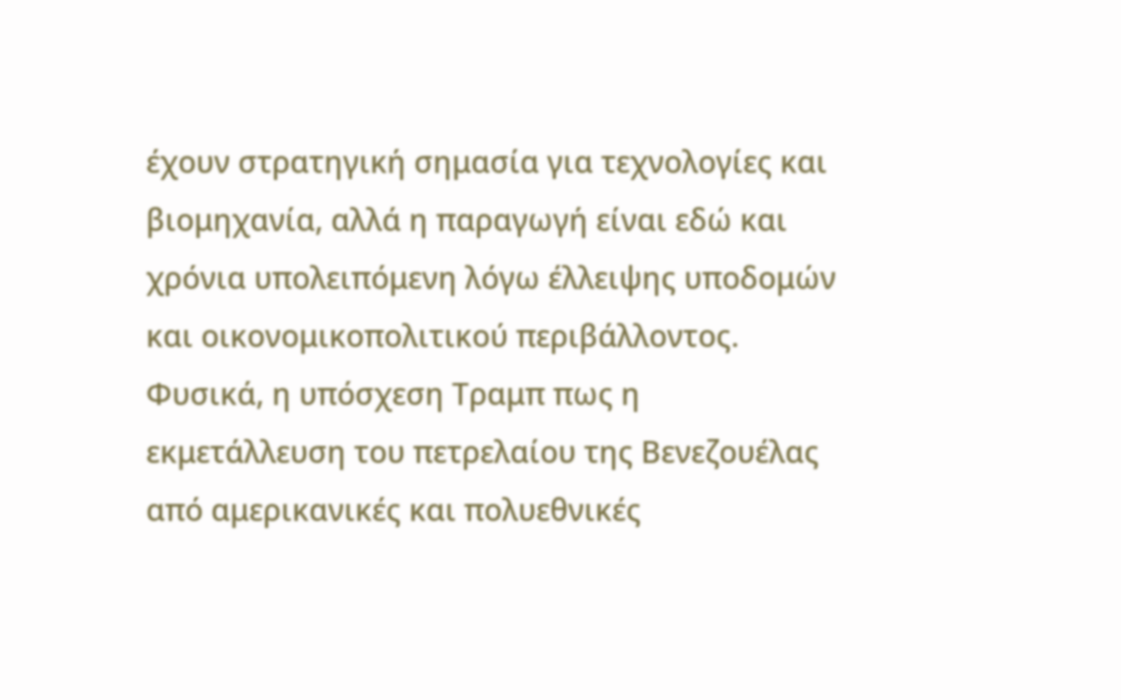έχουν στρατηγική σημασία για τεχνολογίες και βιομηχανία, αλλά η παραγωγή είναι εδώ και χρόνια υπολειπόμενη λόγω έλλειψης υποδομών και οικονομικοπολιτικού περιβάλλοντος.
Φυσικά, η υπόσχεση Τραμπ πως η εκμετάλλευση του πετρελαίου της Βενεζουέλας από αμερικανικές και πολυεθνικές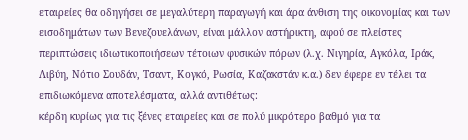εταιρείες θα οδηγήσει σε μεγαλύτερη παραγωγή και άρα άνθιση της οικονομίας και των εισοδημάτων των Βενεζουελάνων, είναι μάλλον αστήρικτη, αφού σε πλείστες περιπτώσεις ιδιωτικοποιήσεων τέτοιων φυσικών πόρων (λ.χ. Νιγηρία, Αγκόλα, Ιράκ, Λιβύη, Νότιο Σουδάν, Τσαντ, Κογκό, Ρωσία, Καζακστάν κ.α.) δεν έφερε εν τέλει τα επιδιωκόμενα αποτελέσματα, αλλά αντιθέτως:
κέρδη κυρίως για τις ξένες εταιρείες και σε πολύ μικρότερο βαθμό για τα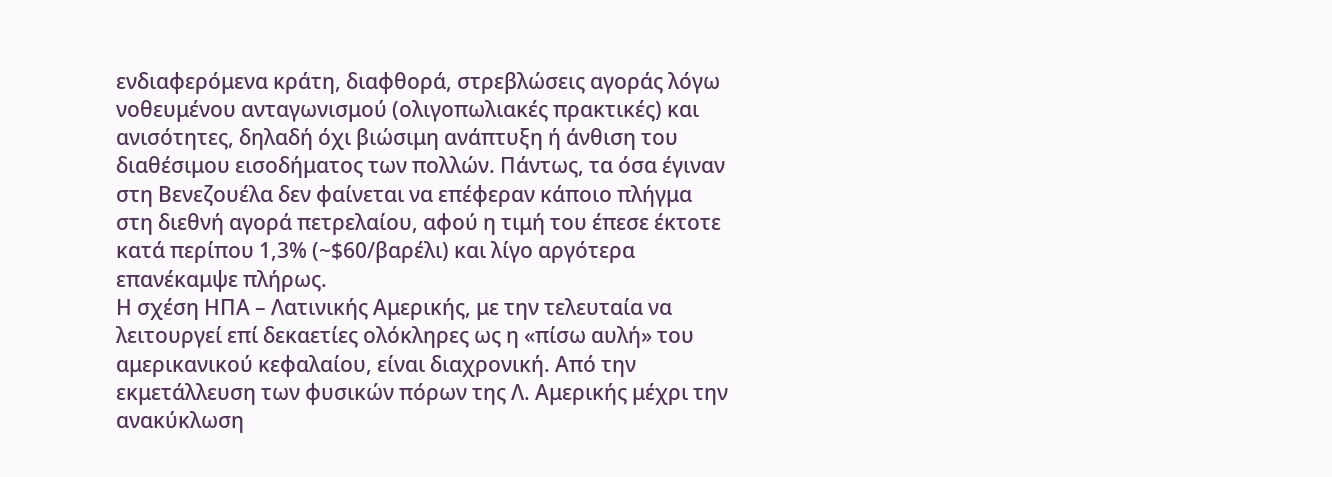ενδιαφερόμενα κράτη, διαφθορά, στρεβλώσεις αγοράς λόγω νοθευμένου ανταγωνισμού (ολιγοπωλιακές πρακτικές) και ανισότητες, δηλαδή όχι βιώσιμη ανάπτυξη ή άνθιση του διαθέσιμου εισοδήματος των πολλών. Πάντως, τα όσα έγιναν στη Βενεζουέλα δεν φαίνεται να επέφεραν κάποιο πλήγμα στη διεθνή αγορά πετρελαίου, αφού η τιμή του έπεσε έκτοτε κατά περίπου 1,3% (~$60/βαρέλι) και λίγο αργότερα επανέκαμψε πλήρως.
Η σχέση ΗΠΑ – Λατινικής Αμερικής, με την τελευταία να λειτουργεί επί δεκαετίες ολόκληρες ως η «πίσω αυλή» του αμερικανικού κεφαλαίου, είναι διαχρονική. Από την εκμετάλλευση των φυσικών πόρων της Λ. Αμερικής μέχρι την ανακύκλωση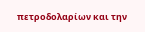πετροδολαρίων και την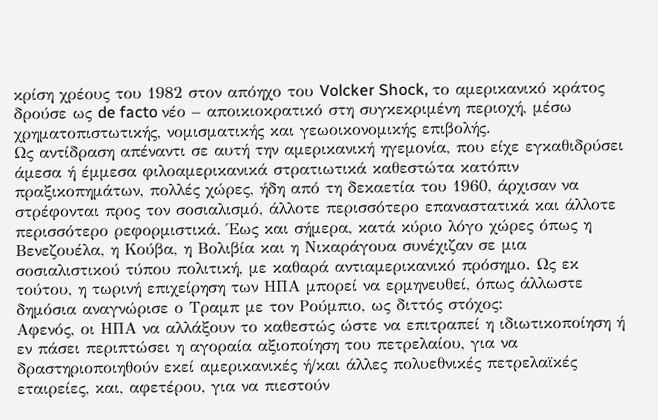κρίση χρέους του 1982 στον απόηχο του Volcker Shock, το αμερικανικό κράτος δρούσε ως de facto νέο – αποικιοκρατικό στη συγκεκριμένη περιοχή, μέσω χρηματοπιστωτικής, νομισματικής και γεωοικονομικής επιβολής.
Ως αντίδραση απέναντι σε αυτή την αμερικανική ηγεμονία, που είχε εγκαθιδρύσει άμεσα ή έμμεσα φιλοαμερικανικά στρατιωτικά καθεστώτα κατόπιν πραξικοπημάτων, πολλές χώρες, ήδη από τη δεκαετία του 1960, άρχισαν να στρέφονται προς τον σοσιαλισμό, άλλοτε περισσότερο επαναστατικά και άλλοτε περισσότερο ρεφορμιστικά. Έως και σήμερα, κατά κύριο λόγο χώρες όπως η Βενεζουέλα, η Κούβα, η Βολιβία και η Νικαράγουα συνέχιζαν σε μια σοσιαλιστικού τύπου πολιτική, με καθαρά αντιαμερικανικό πρόσημο. Ως εκ τούτου, η τωρινή επιχείρηση των ΗΠΑ μπορεί να ερμηνευθεί, όπως άλλωστε δημόσια αναγνώρισε ο Τραμπ με τον Ρούμπιο, ως διττός στόχος:
Αφενός, οι ΗΠΑ να αλλάξουν το καθεστώς ώστε να επιτραπεί η ιδιωτικοποίηση ή εν πάσει περιπτώσει η αγοραία αξιοποίηση του πετρελαίου, για να δραστηριοποιηθούν εκεί αμερικανικές ή/και άλλες πολυεθνικές πετρελαϊκές εταιρείες, και, αφετέρου, για να πιεστούν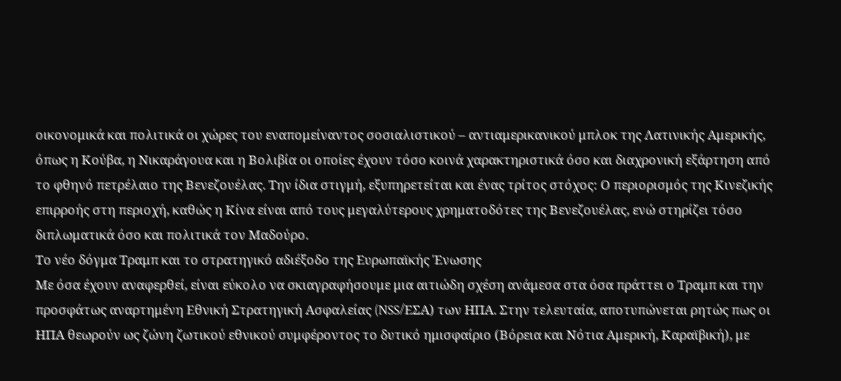οικονομικά και πολιτικά οι χώρες του εναπομείναντος σοσιαλιστικού – αντιαμερικανικού μπλοκ της Λατινικής Αμερικής, όπως η Κούβα, η Νικαράγουα και η Βολιβία οι οποίες έχουν τόσο κοινά χαρακτηριστικά όσο και διαχρονική εξάρτηση από το φθηνό πετρέλαιο της Βενεζουέλας. Την ίδια στιγμή, εξυπηρετείται και ένας τρίτος στόχος: Ο περιορισμός της Κινεζικής επιρροής στη περιοχή, καθώς η Κίνα είναι από τους μεγαλύτερους χρηματοδότες της Βενεζουέλας, ενώ στηρίζει τόσο διπλωματικά όσο και πολιτικά τον Μαδούρο.
Το νέο δόγμα Τραμπ και το στρατηγικό αδιέξοδο της Ευρωπαϊκής Ένωσης
Με όσα έχουν αναφερθεί, είναι εύκολο να σκιαγραφήσουμε μια αιτιώδη σχέση ανάμεσα στα όσα πράττει ο Τραμπ και την προσφάτως αναρτημένη Εθνική Στρατηγική Ασφαλείας (NSS/ΕΣΑ) των ΗΠΑ. Στην τελευταία, αποτυπώνεται ρητώς πως οι ΗΠΑ θεωρούν ως ζώνη ζωτικού εθνικού συμφέροντος το δυτικό ημισφαίριο (Βόρεια και Νότια Αμερική, Καραϊβική), με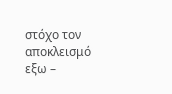στόχο τον αποκλεισμό εξω –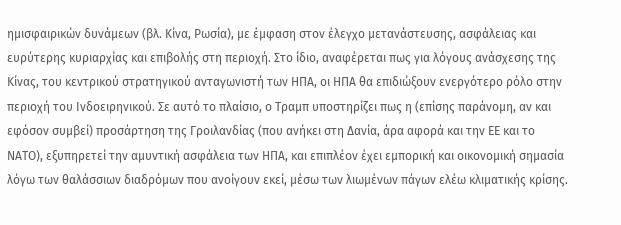ημισφαιρικών δυνάμεων (βλ. Κίνα, Ρωσία), με έμφαση στον έλεγχο μετανάστευσης, ασφάλειας και ευρύτερης κυριαρχίας και επιβολής στη περιοχή. Στο ίδιο, αναφέρεται πως για λόγους ανάσχεσης της Κίνας, του κεντρικού στρατηγικού ανταγωνιστή των ΗΠΑ, οι ΗΠΑ θα επιδιώξουν ενεργότερο ρόλο στην περιοχή του Ινδοειρηνικού. Σε αυτό το πλαίσιο, ο Τραμπ υποστηρίζει πως η (επίσης παράνομη, αν και εφόσον συμβεί) προσάρτηση της Γροιλανδίας (που ανήκει στη Δανία, άρα αφορά και την ΕΕ και το ΝΑΤΟ), εξυπηρετεί την αμυντική ασφάλεια των ΗΠΑ, και επιπλέον έχει εμπορική και οικονομική σημασία λόγω των θαλάσσιων διαδρόμων που ανοίγουν εκεί, μέσω των λιωμένων πάγων ελέω κλιματικής κρίσης.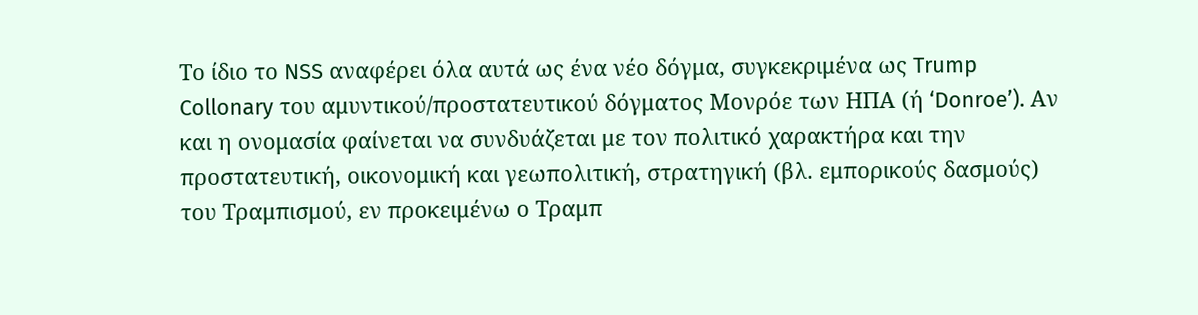Το ίδιο το NSS αναφέρει όλα αυτά ως ένα νέο δόγμα, συγκεκριμένα ως Trump Collonary του αμυντικού/προστατευτικού δόγματος Μονρόε των ΗΠΑ (ή ‘Donroe’). Αν και η ονομασία φαίνεται να συνδυάζεται με τον πολιτικό χαρακτήρα και την προστατευτική, οικονομική και γεωπολιτική, στρατηγική (βλ. εμπορικούς δασμούς) του Τραμπισμού, εν προκειμένω ο Τραμπ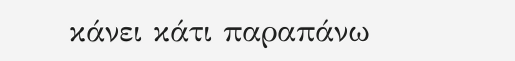κάνει κάτι παραπάνω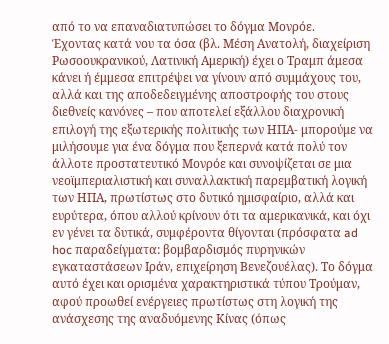από το να επαναδιατυπώσει το δόγμα Μονρόε.
Έχοντας κατά νου τα όσα (βλ. Μέση Ανατολή, διαχείριση Ρωσοουκρανικού, Λατινική Αμερική) έχει ο Τραμπ άμεσα κάνει ή έμμεσα επιτρέψει να γίνουν από συμμάχους του, αλλά και της αποδεδειγμένης αποστροφής του στους διεθνείς κανόνες – που αποτελεί εξάλλου διαχρονική επιλογή της εξωτερικής πολιτικής των ΗΠΑ- μπορούμε να μιλήσουμε για ένα δόγμα που ξεπερνά κατά πολύ τον άλλοτε προστατευτικό Μονρόε και συνοψίζεται σε μια νεοϊμπεριαλιστική και συναλλακτική παρεμβατική λογική των ΗΠΑ, πρωτίστως στο δυτικό ημισφαίριο, αλλά και ευρύτερα, όπου αλλού κρίνουν ότι τα αμερικανικά, και όχι εν γένει τα δυτικά, συμφέροντα θίγονται (πρόσφατα ad hoc παραδείγματα: βομβαρδισμός πυρηνικών εγκαταστάσεων Ιράν, επιχείρηση Βενεζουέλας). Το δόγμα αυτό έχει και ορισμένα χαρακτηριστικά τύπου Τρούμαν, αφού προωθεί ενέργειες πρωτίστως στη λογική της ανάσχεσης της αναδυόμενης Κίνας (όπως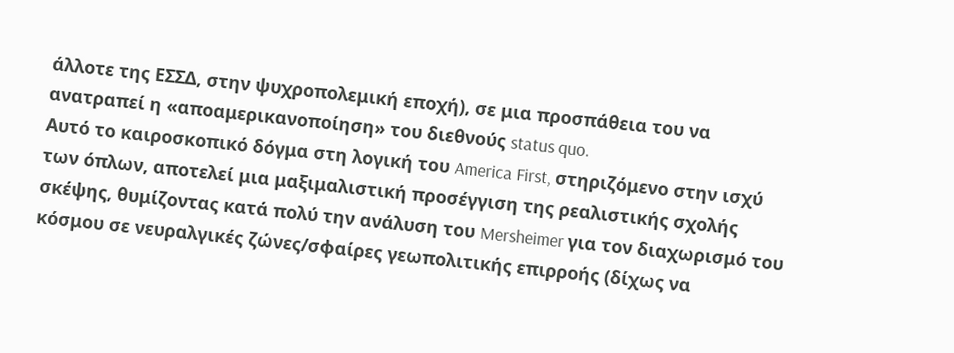άλλοτε της ΕΣΣΔ, στην ψυχροπολεμική εποχή), σε μια προσπάθεια του να ανατραπεί η «αποαμερικανοποίηση» του διεθνούς status quo.
Αυτό το καιροσκοπικό δόγμα στη λογική του America First, στηριζόμενο στην ισχύ των όπλων, αποτελεί μια μαξιμαλιστική προσέγγιση της ρεαλιστικής σχολής σκέψης, θυμίζοντας κατά πολύ την ανάλυση του Mersheimer για τον διαχωρισμό του κόσμου σε νευραλγικές ζώνες/σφαίρες γεωπολιτικής επιρροής (δίχως να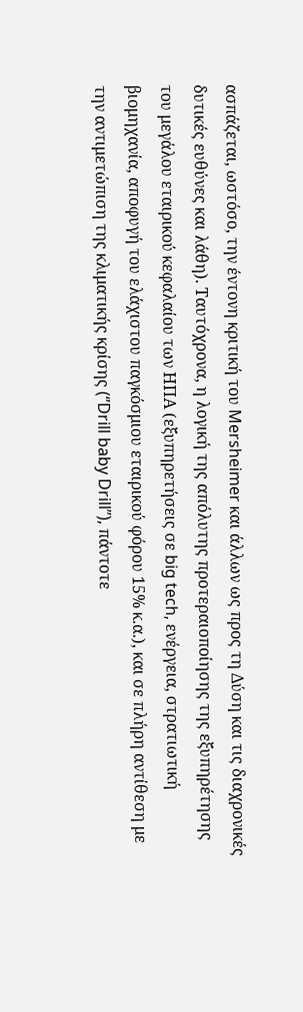ασπάζεται, ωστόσο, την έντονη κριτική του Mersheimer και άλλων ως προς τη Δύση και τις διαχρονικές δυτικές ευθύνες και λάθη). Ταυτόχρονα, η λογική της απόλυτης προτεραιοποίησης της εξυπηρέτησης του μεγάλου εταιρικού κεφαλαίου των ΗΠΑ (εξυπηρετήσεις σε big tech, ενέργεια, στρατιωτική βιομηχανία, αποφυγή του ελάχιστου παγκόσμιου εταιρικού φόρου 15% κ.α.), και σε πλήρη αντίθεση με την αντιμετώπιση της κλιματικής κρίσης (‘’Drill baby Drill’’), πάντοτε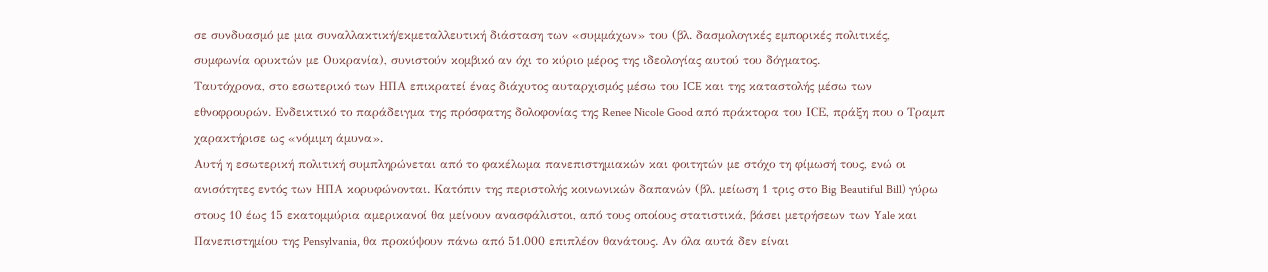σε συνδυασμό με μια συναλλακτική/εκμεταλλευτική διάσταση των «συμμάχων» του (βλ. δασμολογικές εμπορικές πολιτικές, συμφωνία ορυκτών με Ουκρανία), συνιστούν κομβικό αν όχι το κύριο μέρος της ιδεολογίας αυτού του δόγματος.
Ταυτόχρονα, στο εσωτερικό των ΗΠΑ επικρατεί ένας διάχυτος αυταρχισμός μέσω του ICE και της καταστολής μέσω των εθνοφρουρών. Ενδεικτικό το παράδειγμα της πρόσφατης δολοφονίας της Renee Nicole Good από πράκτορα του ICΕ, πράξη που ο Τραμπ χαρακτήρισε ως «νόμιμη άμυνα».
Αυτή η εσωτερική πολιτική συμπληρώνεται από το φακέλωμα πανεπιστημιακών και φοιτητών με στόχο τη φίμωσή τους, ενώ οι ανισότητες εντός των ΗΠΑ κορυφώνονται. Κατόπιν της περιστολής κοινωνικών δαπανών (βλ. μείωση 1 τρις στο Big Beautiful Bill) γύρω στους 10 έως 15 εκατομμύρια αμερικανοί θα μείνουν ανασφάλιστοι, από τους οποίους στατιστικά, βάσει μετρήσεων των Yale και Πανεπιστημίου της Pensylvania, θα προκύψουν πάνω από 51.000 επιπλέον θανάτους. Αν όλα αυτά δεν είναι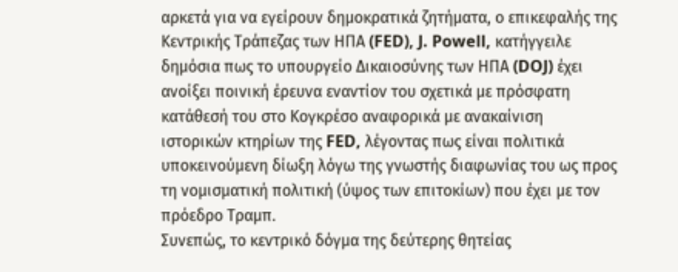αρκετά για να εγείρουν δημοκρατικά ζητήματα, ο επικεφαλής της Κεντρικής Τράπεζας των ΗΠΑ (FED), J. Powell, κατήγγειλε δημόσια πως το υπουργείο Δικαιοσύνης των ΗΠΑ (DOJ) έχει ανοίξει ποινική έρευνα εναντίον του σχετικά με πρόσφατη κατάθεσή του στο Κογκρέσο αναφορικά με ανακαίνιση ιστορικών κτηρίων της FED, λέγοντας πως είναι πολιτικά υποκεινούμενη δίωξη λόγω της γνωστής διαφωνίας του ως προς τη νομισματική πολιτική (ύψος των επιτοκίων) που έχει με τον πρόεδρο Τραμπ.
Συνεπώς, το κεντρικό δόγμα της δεύτερης θητείας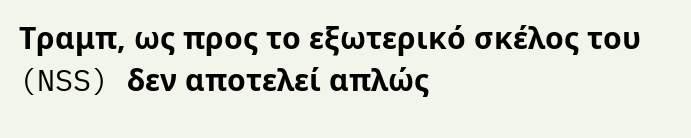Τραμπ, ως προς το εξωτερικό σκέλος του (NSS) δεν αποτελεί απλώς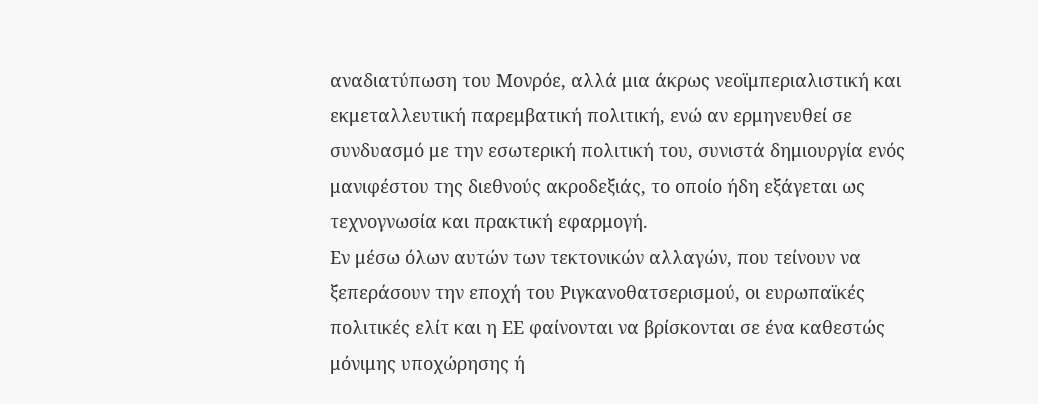αναδιατύπωση του Μονρόε, αλλά μια άκρως νεοϊμπεριαλιστική και εκμεταλλευτική παρεμβατική πολιτική, ενώ αν ερμηνευθεί σε συνδυασμό με την εσωτερική πολιτική του, συνιστά δημιουργία ενός μανιφέστου της διεθνούς ακροδεξιάς, το οποίο ήδη εξάγεται ως τεχνογνωσία και πρακτική εφαρμογή.
Εν μέσω όλων αυτών των τεκτονικών αλλαγών, που τείνουν να ξεπεράσουν την εποχή του Ριγκανοθατσερισμού, οι ευρωπαϊκές πολιτικές ελίτ και η ΕΕ φαίνονται να βρίσκονται σε ένα καθεστώς μόνιμης υποχώρησης ή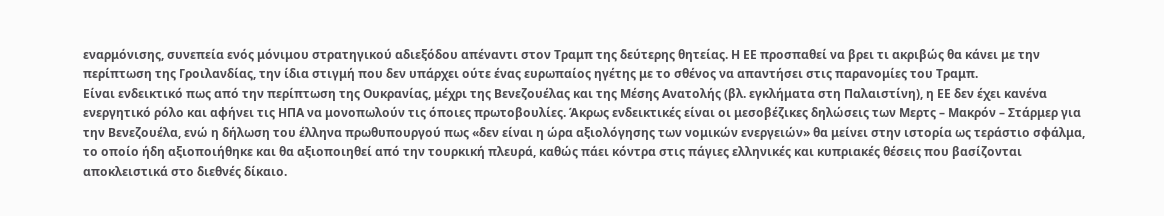εναρμόνισης, συνεπεία ενός μόνιμου στρατηγικού αδιεξόδου απέναντι στον Τραμπ της δεύτερης θητείας. Η ΕΕ προσπαθεί να βρει τι ακριβώς θα κάνει με την περίπτωση της Γροιλανδίας, την ίδια στιγμή που δεν υπάρχει ούτε ένας ευρωπαίος ηγέτης με το σθένος να απαντήσει στις παρανομίες του Τραμπ.
Είναι ενδεικτικό πως από την περίπτωση της Ουκρανίας, μέχρι της Βενεζουέλας και της Μέσης Ανατολής (βλ. εγκλήματα στη Παλαιστίνη), η ΕΕ δεν έχει κανένα ενεργητικό ρόλο και αφήνει τις ΗΠΑ να μονοπωλούν τις όποιες πρωτοβουλίες. Άκρως ενδεικτικές είναι οι μεσοβέζικες δηλώσεις των Μερτς – Μακρόν – Στάρμερ για την Βενεζουέλα, ενώ η δήλωση του έλληνα πρωθυπουργού πως «δεν είναι η ώρα αξιολόγησης των νομικών ενεργειών» θα μείνει στην ιστορία ως τεράστιο σφάλμα, το οποίο ήδη αξιοποιήθηκε και θα αξιοποιηθεί από την τουρκική πλευρά, καθώς πάει κόντρα στις πάγιες ελληνικές και κυπριακές θέσεις που βασίζονται αποκλειστικά στο διεθνές δίκαιο.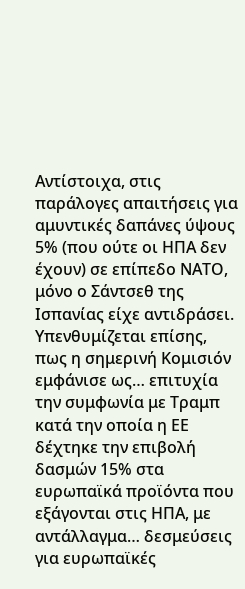Αντίστοιχα, στις παράλογες απαιτήσεις για αμυντικές δαπάνες ύψους 5% (που ούτε οι ΗΠΑ δεν έχουν) σε επίπεδο ΝΑΤΟ, μόνο ο Σάντσεθ της Ισπανίας είχε αντιδράσει.
Υπενθυμίζεται επίσης, πως η σημερινή Κομισιόν εμφάνισε ως… επιτυχία την συμφωνία με Τραμπ κατά την οποία η ΕΕ δέχτηκε την επιβολή δασμών 15% στα ευρωπαϊκά προϊόντα που εξάγονται στις ΗΠΑ, με αντάλλαγμα… δεσμεύσεις για ευρωπαϊκές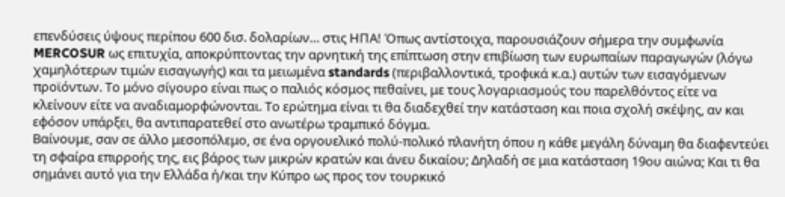επενδύσεις ύψους περίπου 600 δισ. δολαρίων… στις ΗΠΑ! Όπως αντίστοιχα, παρουσιάζουν σήμερα την συμφωνία MERCOSUR ως επιτυχία, αποκρύπτοντας την αρνητική της επίπτωση στην επιβίωση των ευρωπαίων παραγωγών (λόγω χαμηλότερων τιμών εισαγωγής) και τα μειωμένα standards (περιβαλλοντικά, τροφικά κ.α.) αυτών των εισαγόμενων προϊόντων. Το μόνο σίγουρο είναι πως ο παλιός κόσμος πεθαίνει, με τους λογαριασμούς του παρελθόντος είτε να κλείνουν είτε να αναδιαμορφώνονται. Το ερώτημα είναι τι θα διαδεχθεί την κατάσταση και ποια σχολή σκέψης, αν και εφόσον υπάρξει, θα αντιπαρατεθεί στο ανωτέρω τραμπικό δόγμα.
Βαίνουμε, σαν σε άλλο μεσοπόλεμο, σε ένα οργουελικό πολύ-πολικό πλανήτη όπου η κάθε μεγάλη δύναμη θα διαφεντεύει τη σφαίρα επιρροής της, εις βάρος των μικρών κρατών και άνευ δικαίου; Δηλαδή σε μια κατάσταση 19ου αιώνα; Και τι θα σημάνει αυτό για την Ελλάδα ή/και την Κύπρο ως προς τον τουρκικό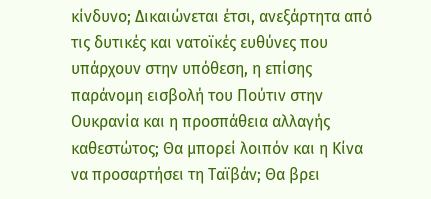κίνδυνο; Δικαιώνεται έτσι, ανεξάρτητα από τις δυτικές και νατοϊκές ευθύνες που υπάρχουν στην υπόθεση, η επίσης παράνομη εισβολή του Πούτιν στην Ουκρανία και η προσπάθεια αλλαγής καθεστώτος; Θα μπορεί λοιπόν και η Κίνα να προσαρτήσει τη Ταϊβάν; Θα βρει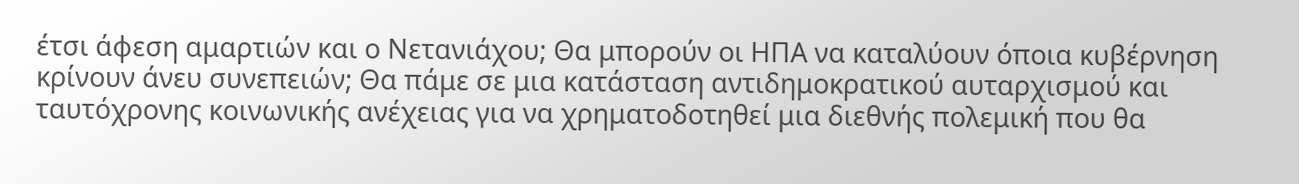έτσι άφεση αμαρτιών και ο Νετανιάχου; Θα μπορούν οι ΗΠΑ να καταλύουν όποια κυβέρνηση κρίνουν άνευ συνεπειών; Θα πάμε σε μια κατάσταση αντιδημοκρατικού αυταρχισμού και ταυτόχρονης κοινωνικής ανέχειας για να χρηματοδοτηθεί μια διεθνής πολεμική που θα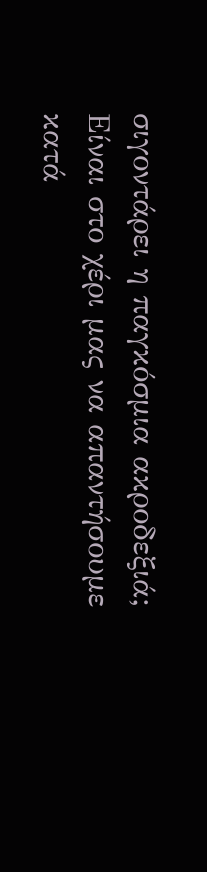σιγοντάρει η παγκόσμια ακροδεξιά; Είναι στο χέρι μας να απαντήσουμε κατά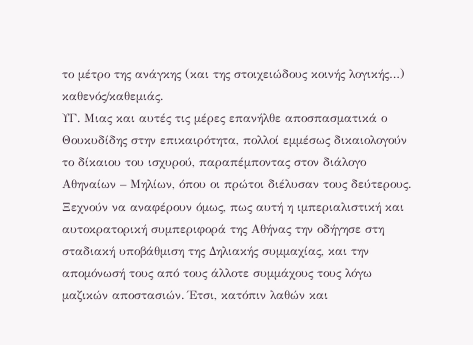το μέτρο της ανάγκης (και της στοιχειώδους κοινής λογικής…) καθενός/καθεμιάς.
ΥΓ. Μιας και αυτές τις μέρες επανήλθε αποσπασματικά ο Θουκυδίδης στην επικαιρότητα, πολλοί εμμέσως δικαιολογούν το δίκαιου του ισχυρού, παραπέμποντας στον διάλογο Αθηναίων – Μηλίων, όπου οι πρώτοι διέλυσαν τους δεύτερους. Ξεχνούν να αναφέρουν όμως, πως αυτή η ιμπεριαλιστική και αυτοκρατορική συμπεριφορά της Αθήνας την οδήγησε στη σταδιακή υποβάθμιση της Δηλιακής συμμαχίας, και την απομόνωσή τους από τους άλλοτε συμμάχους τους λόγω μαζικών αποστασιών. Έτσι, κατόπιν λαθών και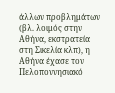άλλων προβλημάτων (βλ. λοιμός στην Αθήνα, εκστρατεία στη Σικελία κλπ), η Αθήνα έχασε τον Πελοποννησιακό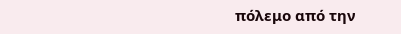πόλεμο από την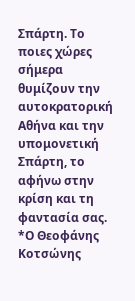Σπάρτη. Το ποιες χώρες σήμερα θυμίζουν την αυτοκρατορική Αθήνα και την υπομονετική Σπάρτη, το αφήνω στην κρίση και τη φαντασία σας.
*Ο Θεοφάνης Κοτσώνης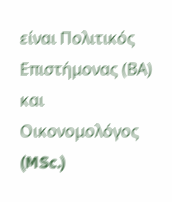είναι Πολιτικός Επιστήμονας (ΒΑ) και Οικονομολόγος (MSc.)